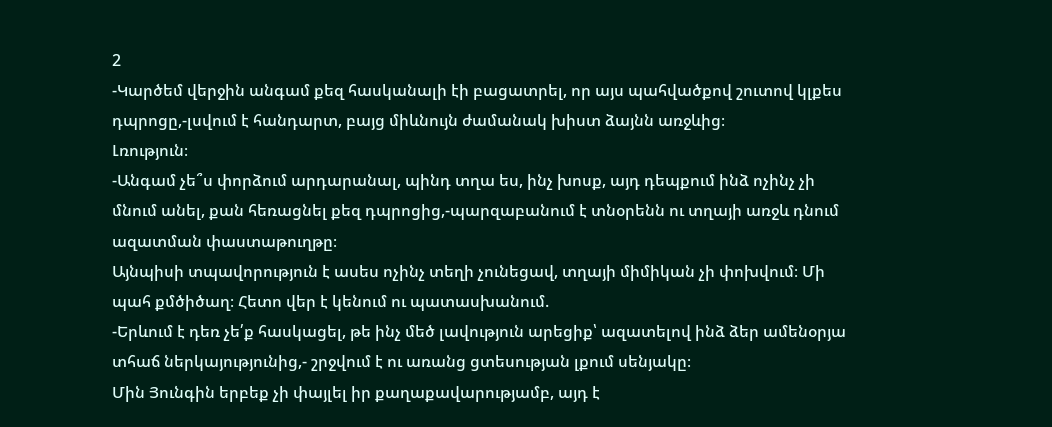2
-Կարծեմ վերջին անգամ քեզ հասկանալի էի բացատրել, որ այս պահվածքով շուտով կլքես դպրոցը,-լսվում է հանդարտ, բայց միևնույն ժամանակ խիստ ձայնն առջևից։
Լռություն։
-Անգամ չե՞ս փորձում արդարանալ, պինդ տղա ես, ինչ խոսք, այդ դեպքում ինձ ոչինչ չի մնում անել, քան հեռացնել քեզ դպրոցից,-պարզաբանում է տնօրենն ու տղայի առջև դնում ազատման փաստաթուղթը։
Այնպիսի տպավորություն է ասես ոչինչ տեղի չունեցավ, տղայի միմիկան չի փոխվում։ Մի պահ քմծիծաղ։ Հետո վեր է կենում ու պատասխանում.
-Երևում է դեռ չե՛ք հասկացել, թե ինչ մեծ լավություն արեցիք՝ ազատելով ինձ ձեր ամենօրյա տհաճ ներկայությունից,- շրջվում է ու առանց ցտեսության լքում սենյակը։
Մին Յունգին երբեք չի փայլել իր քաղաքավարությամբ, այդ է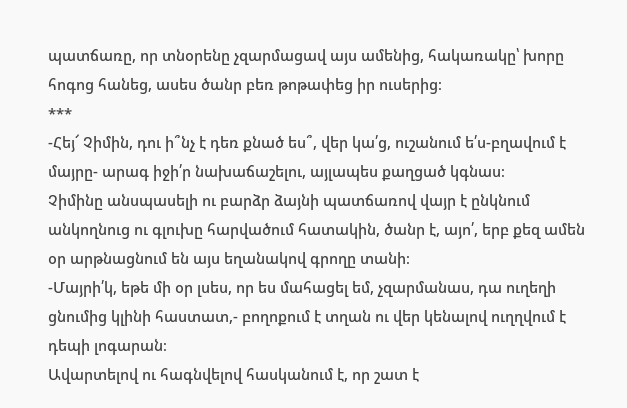պատճառը, որ տնօրենը չզարմացավ այս ամենից, հակառակը՝ խորը հոգոց հանեց, ասես ծանր բեռ թոթափեց իր ուսերից։
***
-Հեյ՜ Չիմին, դու ի՞նչ է դեռ քնած ես՞, վեր կա՛ց, ուշանում ե՛ս-բղավում է մայրը- արագ իջի՛ր նախաճաշելու, այլապես քաղցած կգնաս։
Չիմինը անսպասելի ու բարձր ձայնի պատճառով վայր է ընկնում անկողնուց ու գլուխը հարվածում հատակին, ծանր է, այո՛, երբ քեզ ամեն օր արթնացնում են այս եղանակով գրողը տանի։
-Մայրի՛կ, եթե մի օր լսես, որ ես մահացել եմ, չզարմանաս, դա ուղեղի ցնումից կլինի հաստատ,- բողոքում է տղան ու վեր կենալով ուղղվում է դեպի լոգարան։
Ավարտելով ու հագնվելով հասկանում է, որ շատ է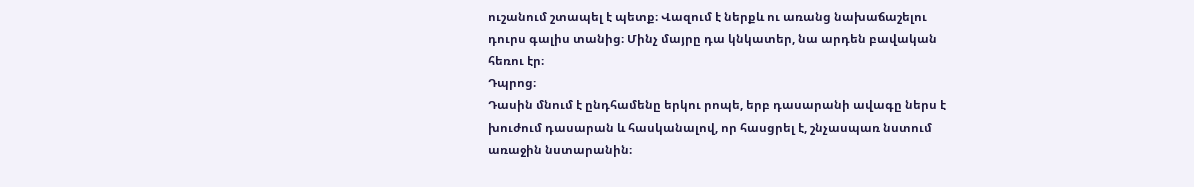ուշանում շտապել է պետք։ Վազում է ներքև ու առանց նախաճաշելու դուրս գալիս տանից։ Մինչ մայրը դա կնկատեր, նա արդեն բավական հեռու էր։
Դպրոց։
Դասին մնում է ընդհամենը երկու րոպե, երբ դասարանի ավագը ներս է խուժում դասարան և հասկանալով, որ հասցրել է, շնչասպառ նստում առաջին նստարանին։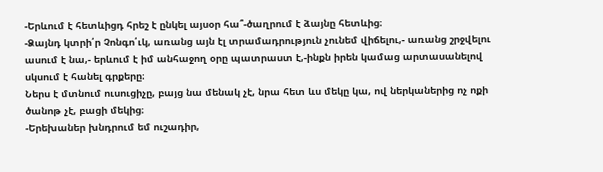-Երևում է հետևիցդ հրեշ է ընկել այսօր հա՞-ծաղրում է ձայնը հետևից։
-Ձայնդ կտրի՛ր Չոնգո՛ւկ, առանց այն էլ տրամադրություն չունեմ վիճելու,- առանց շրջվելու ասում է նա,- երևում է իմ անհաջող օրը պատրաստ է,-ինքն իրեն կամաց արտասանելով սկսում է հանել գրքերը։
Ներս է մտնում ուսուցիչը, բայց նա մենակ չէ, նրա հետ ևս մեկը կա, ով ներկաներից ոչ ոքի ծանոթ չէ, բացի մեկից։
-Երեխաներ խնդրում եմ ուշադիր,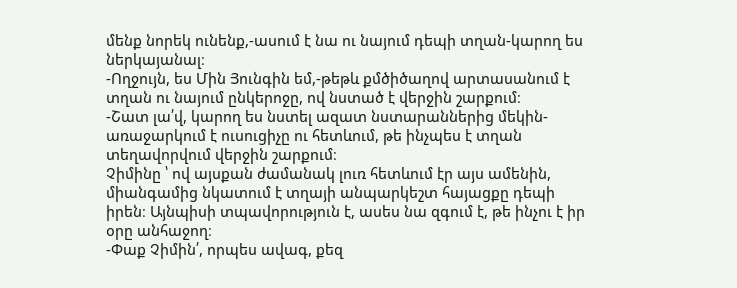մենք նորեկ ունենք,-ասում է նա ու նայում դեպի տղան-կարող ես ներկայանալ։
-Ողջույն, ես Մին Յունգին եմ,-թեթև քմծիծաղով արտասանում է տղան ու նայում ընկերոջը, ով նստած է վերջին շարքում։
-Շատ լա՛վ, կարող ես նստել ազատ նստարաններից մեկին-առաջարկում է ուսուցիչը ու հետևում, թե ինչպես է տղան տեղավորվում վերջին շարքում։
Չիմինը ՝ ով այսքան ժամանակ լուռ հետևում էր այս ամենին, միանգամից նկատում է տղայի անպարկեշտ հայացքը դեպի իրեն։ Այնպիսի տպավորություն է, ասես նա զգում է, թե ինչու է իր օրը անհաջող։
-Փաք Չիմին՛, որպես ավագ, քեզ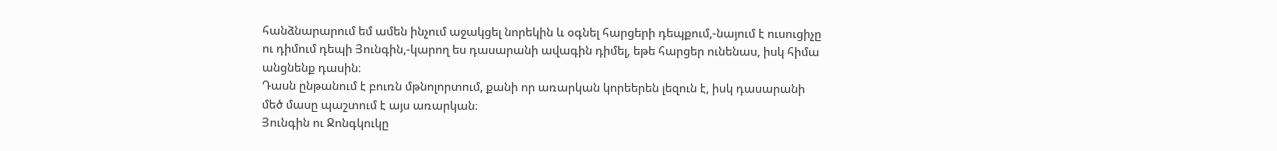հանձնարարում եմ ամեն ինչում աջակցել նորեկին և օգնել հարցերի դեպքում,-նայում է ուսուցիչը ու դիմում դեպի Յունգին,-կարող ես դասարանի ավագին դիմել, եթե հարցեր ունենաս, իսկ հիմա անցնենք դասին։
Դասն ընթանում է բուռն մթնոլորտում, քանի որ առարկան կորեերեն լեզուն է, իսկ դասարանի մեծ մասը պաշտում է այս առարկան։
Յունգին ու Ջոնգկուկը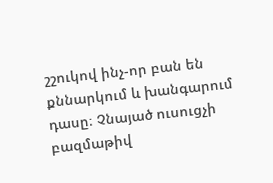շշուկով ինչ-որ բան են քննարկում և խանգարում դասը։ Չնայած ուսուցչի բազմաթիվ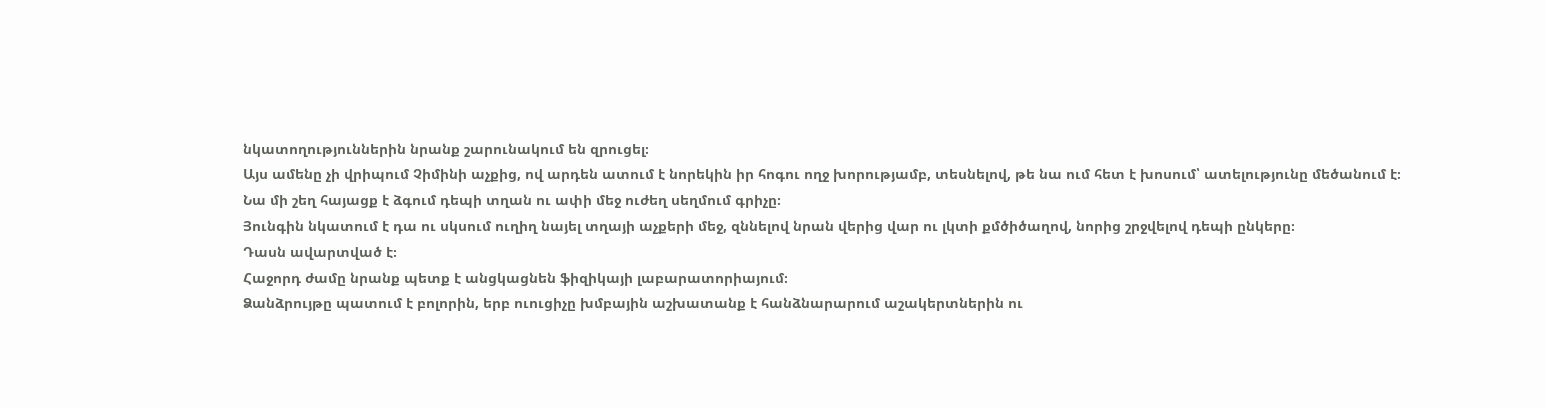նկատողություններին նրանք շարունակում են զրուցել։
Այս ամենը չի վրիպում Չիմինի աչքից, ով արդեն ատում է նորեկին իր հոգու ողջ խորությամբ, տեսնելով, թե նա ում հետ է խոսում՝ ատելությունը մեծանում է։
Նա մի շեղ հայացք է ձգում դեպի տղան ու ափի մեջ ուժեղ սեղմում գրիչը։
Յունգին նկատում է դա ու սկսում ուղիղ նայել տղայի աչքերի մեջ, զննելով նրան վերից վար ու լկտի քմծիծաղով, նորից շրջվելով դեպի ընկերը։
Դասն ավարտված է։
Հաջորդ ժամը նրանք պետք է անցկացնեն ֆիզիկայի լաբարատորիայում։
Ձանձրույթը պատում է բոլորին, երբ ուուցիչը խմբային աշխատանք է հանձնարարում աշակերտներին ու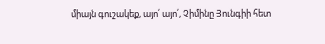միայն գուշակեք, այո՛ այո՛, Չիմինը Յունգիի հետ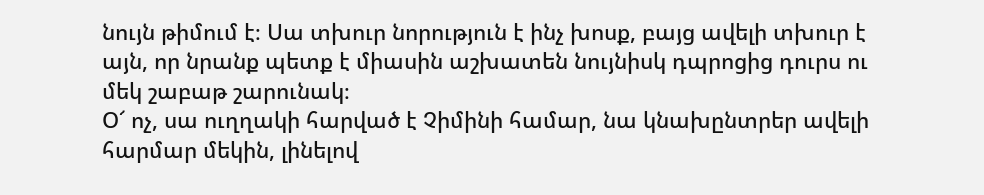նույն թիմում է։ Սա տխուր նորություն է ինչ խոսք, բայց ավելի տխուր է այն, որ նրանք պետք է միասին աշխատեն նույնիսկ դպրոցից դուրս ու մեկ շաբաթ շարունակ։
Օ՜ ոչ, սա ուղղակի հարված է Չիմինի համար, նա կնախընտրեր ավելի հարմար մեկին, լինելով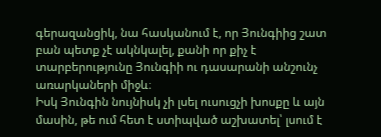գերազանցիկ, նա հասկանում է, որ Յունգիից շատ բան պետք չէ ակնկալել, քանի որ քիչ է տարբերությունը Յունգիի ու դասարանի անշունչ առարկաների միջև։
Իսկ Յունգին նույնիսկ չի լսել ուսուցչի խոսքը և այն մասին, թե ում հետ է ստիպված աշխատել՝ լսում է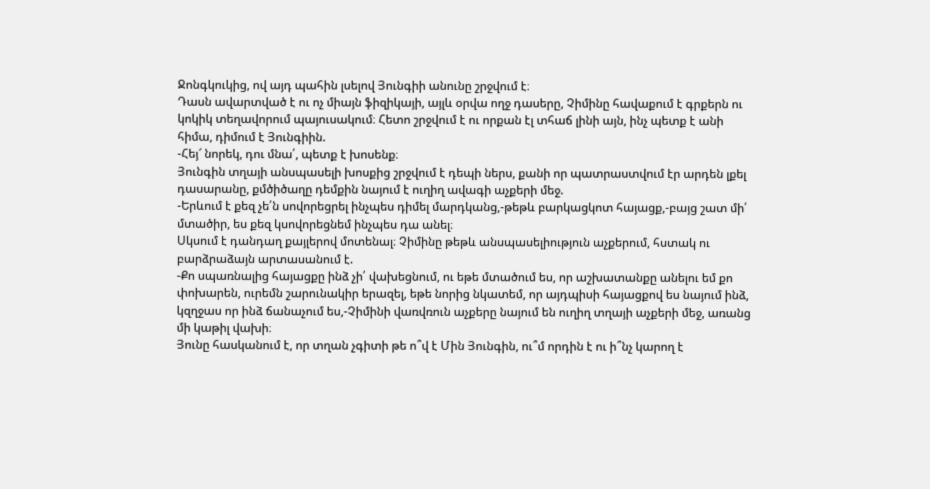Ջոնգկուկից, ով այդ պահին լսելով Յունգիի անունը շրջվում է։
Դասն ավարտված է ու ոչ միայն ֆիզիկայի, այլև օրվա ողջ դասերը, Չիմինը հավաքում է գրքերն ու կոկիկ տեղավորում պայուսակում։ Հետո շրջվում է ու որքան էլ տհաճ լինի այն, ինչ պետք է անի հիմա, դիմում է Յունգիին.
-Հեյ՜ նորեկ, դու մնա՛, պետք է խոսենք։
Յունգին տղայի անսպասելի խոսքից շրջվում է դեպի ներս, քանի որ պատրաստվում էր արդեն լքել դասարանը, քմծիծաղը դեմքին նայում է ուղիղ ավագի աչքերի մեջ.
-Երևում է քեզ չե՛ն սովորեցրել ինչպես դիմել մարդկանց,-թեթև բարկացկոտ հայացք,-բայց շատ մի՛ մտածիր, ես քեզ կսովորեցնեմ ինչպես դա անել։
Սկսում է դանդաղ քայլերով մոտենալ։ Չիմինը թեթև անսպասելիություն աչքերում, հստակ ու բարձրաձայն արտասանում է.
-Քո սպառնալից հայացքը ինձ չի՛ վախեցնում, ու եթե մտածում ես, որ աշխատանքը անելու եմ քո փոխարեն, ուրեմն շարունակիր երազել, եթե նորից նկատեմ, որ այդպիսի հայացքով ես նայում ինձ, կզղջաս որ ինձ ճանաչում ես,-Չիմինի վառվռուն աչքերը նայում են ուղիղ տղայի աչքերի մեջ, առանց մի կաթիլ վախի։
Յունը հասկանում է, որ տղան չգիտի թե ո՞վ է Մին Յունգին, ու՞մ որդին է ու ի՞նչ կարող է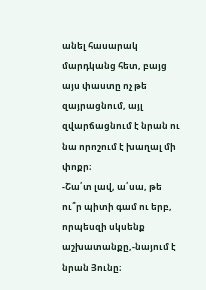անել հասարակ մարդկանց հետ, բայց այս փաստը ոչ թե զայրացնում, այլ զվարճացնում է նրան ու նա որոշում է խաղալ մի փոքր։
-Շա՛տ լավ, ա՛սա, թե ու՞ր պիտի գամ ու երբ, որպեսզի սկսենք աշխատանքը,-նայում է նրան Յունը։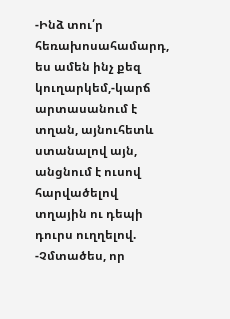-Ինձ տու՛ր հեռախոսահամարդ, ես ամեն ինչ քեզ կուղարկեմ,-կարճ արտասանում է տղան, այնուհետև ստանալով այն, անցնում է ուսով հարվածելով տղային ու դեպի դուրս ուղղելով.
-Չմտածես, որ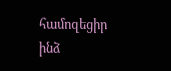համոզեցիր ինձ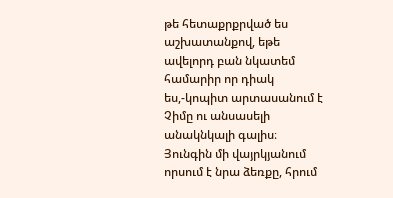թե հետաքրքրված ես աշխատանքով, եթե ավելորդ բան նկատեմ համարիր որ դիակ ես,-կոպիտ արտասանում է Չիմը ու անսասելի անակնկալի գալիս։ Յունգին մի վայրկյանում որսում է նրա ձեռքը, հրում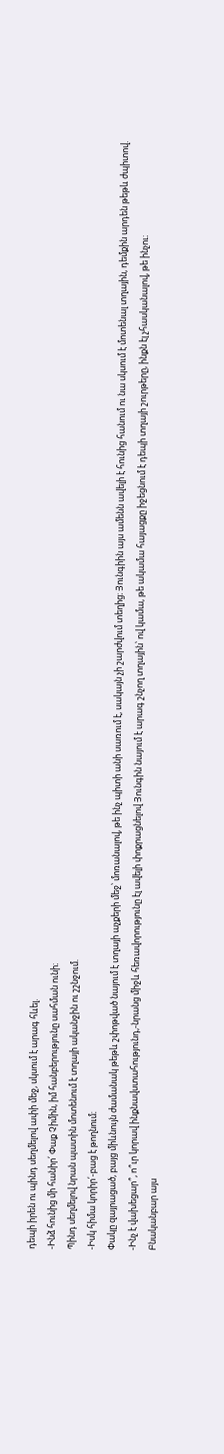դեպի իրեն ու պինդ սեղմելով ափի մեջ, սկսում է արագ հևել.
-Ինձ հունից մի հանիր՛ Փաք Չիմին, իմ հանբերությունը սահման ունի։
Պինդ սեղմելով նրան պատին մոտենում է տղայի ականջին ու շշնջում.
-Իսկ հիմա կորիր՛-բաց է թողնում։
Փակը զայրացած, բայց միևնույն ժամանակ թեթև շփոթված նայում է տղայի աչքերի մեջ՝ մոռանալով, թե ինչ պիտի անի սառում է, սակայն չի շարժվում տեղից։ Յունգիին այս ամենն ավելի է հունից հանում ու նա սկսում է մոտենալ տղային, դեմքին արդեն թեթև ժպիտով.
-Ինչ է վախեցար՞, ո՞ւր կորավ ինքնավստահությունդ,-նրանց միջև հեռավորությունը էլ ավելի փոքրացնելով Յունգին նայում է արագ շնչող տղային՝ ով կամա, թե ակամա հայացքը իջեցնում է դեպի տղայի շուրթերը, ինքն էլ չհասկանալով, թե ինչու։
Բնականբար այս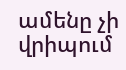ամենը չի վրիպում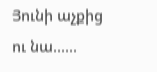Յունի աչքից ու նա......